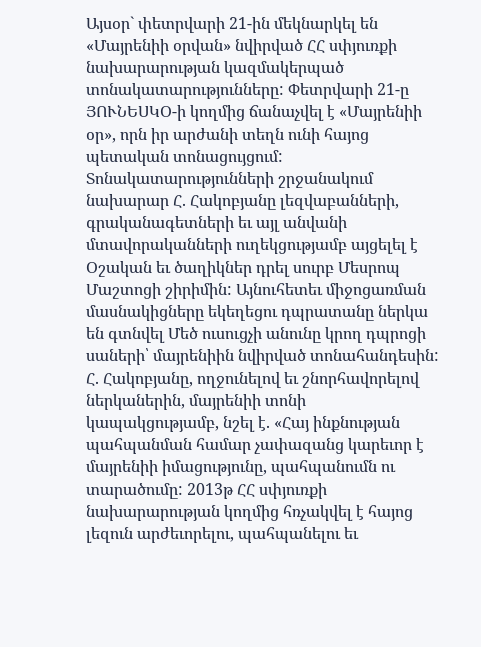Այսօր` փետրվարի 21-ին մեկնարկել են «Մայրենիի օրվան» նվիրված ՀՀ սփյուռքի նախարարության կազմակերպած տոնակատարությունները: Փետրվարի 21-ը ՅՈՒՆԵՍԿՕ-ի կողմից ճանաչվել է «Մայրենիի օր», որն իր արժանի տեղն ունի հայոց պետական տոնացույցում:
Տոնակատարությունների շրջանակում նախարար Հ. Հակոբյանը լեզվաբանների, գրականագետների եւ այլ անվանի մտավորականների ուղեկցությամբ այցելել է Օշական եւ ծաղիկներ դրել սուրբ Մեսրոպ Մաշտոցի շիրիմին: Այնուհետեւ միջոցառման մասնակիցները եկեղեցու դպրատանը ներկա են գտնվել Մեծ ուսուցչի անունը կրող դպրոցի սաների՝ մայրենիին նվիրված տոնահանդեսին: Հ. Հակոբյանը, ողջունելով եւ շնորհավորելով ներկաներին, մայրենիի տոնի կապակցությամբ, նշել է. «Հայ ինքնության պահպանման համար չափազանց կարեւոր է մայրենիի իմացությունը, պահպանումն ու տարածումը: 2013թ ՀՀ սփյուռքի նախարարության կողմից հռչակվել է հայոց լեզուն արժեւորելու, պահպանելու եւ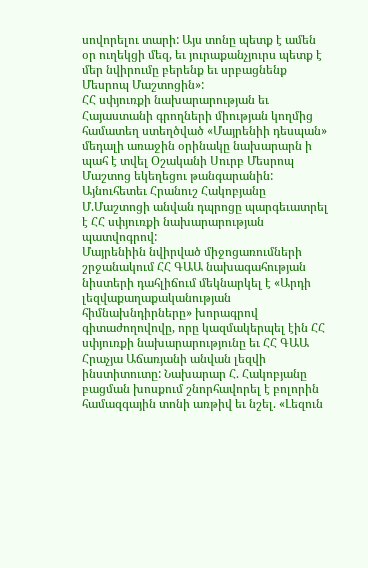սովորելու տարի: Այս տոնը պետք է ամեն օր ուղեկցի մեզ, եւ յուրաքանչյուրս պետք է մեր նվիրումը բերենք եւ սրբացնենք Մեսրոպ Մաշտոցին»:
ՀՀ սփյուռքի նախարարության եւ Հայաստանի գրողների միության կողմից համատեղ ստեղծված «Մայրենիի դեսպան» մեդալի առաջին օրինակը նախարարն ի պահ է տվել Օշականի Սուրբ Մեսրոպ Մաշտոց եկեղեցու թանգարանին: Այնուհետեւ Հրանուշ Հակոբյանը Մ.Մաշտոցի անվան դպրոցը պարգեւատրել է ՀՀ սփյուռքի նախարարության պատվոգրով:
Մայրենիին նվիրված միջոցառումների շրջանակում ՀՀ ԳԱԱ նախագահության նիստերի դահլիճում մեկնարկել է «Արդի լեզվաքաղաքականության հիմնախնդիրները» խորագրով գիտաժողովովը, որը կազմակերպել էին ՀՀ սփյուռքի նախարարությունը եւ ՀՀ ԳԱԱ Հրաչյա Աճառյանի անվան լեզվի ինստիտուտը: Նախարար Հ. Հակոբյանը բացման խոսքում շնորհավորել է բոլորին համազգային տոնի առթիվ եւ նշել. «Լեզուն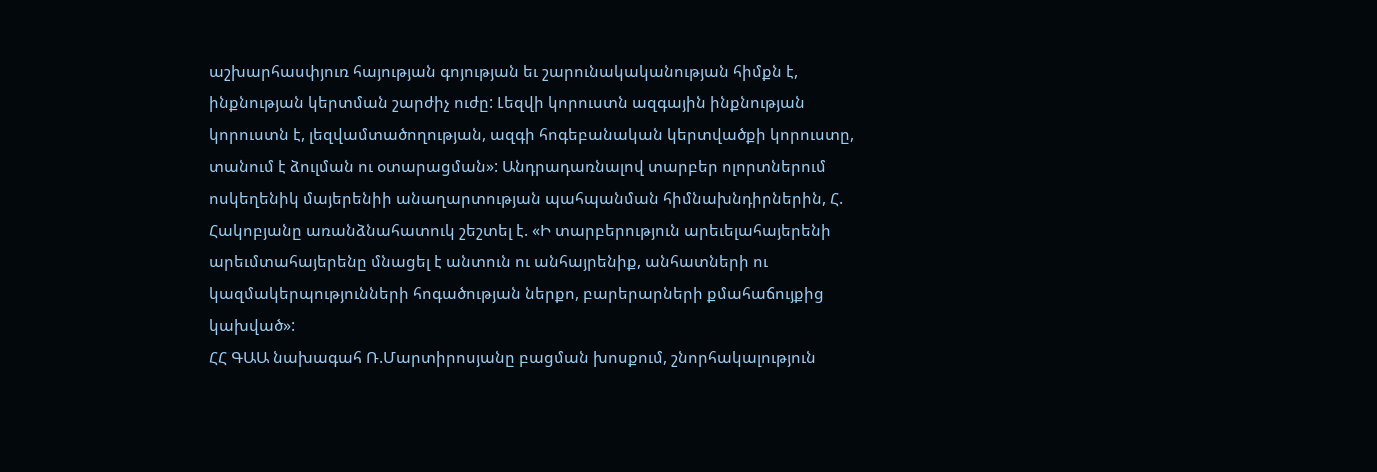աշխարհասփյուռ հայության գոյության եւ շարունակականության հիմքն է, ինքնության կերտման շարժիչ ուժը: Լեզվի կորուստն ազգային ինքնության կորուստն է, լեզվամտածողության, ազգի հոգեբանական կերտվածքի կորուստը, տանում է ձուլման ու օտարացման»: Անդրադառնալով տարբեր ոլորտներում ոսկեղենիկ մայերենիի անաղարտության պահպանման հիմնախնդիրներին, Հ. Հակոբյանը առանձնահատուկ շեշտել է. «Ի տարբերություն արեւելահայերենի արեւմտահայերենը մնացել է անտուն ու անհայրենիք, անհատների ու կազմակերպությունների հոգածության ներքո, բարերարների քմահաճույքից կախված»:
ՀՀ ԳԱԱ նախագահ Ռ.Մարտիրոսյանը բացման խոսքում, շնորհակալություն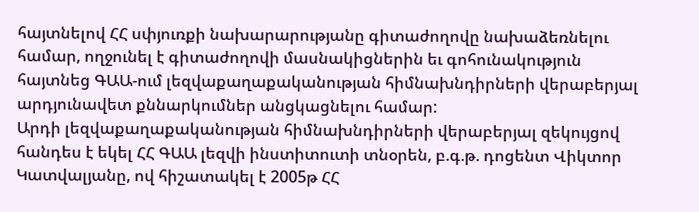հայտնելով ՀՀ սփյուռքի նախարարությանը գիտաժողովը նախաձեռնելու համար, ողջունել է գիտաժողովի մասնակիցներին եւ գոհունակություն հայտնեց ԳԱԱ-ում լեզվաքաղաքականության հիմնախնդիրների վերաբերյալ արդյունավետ քննարկումներ անցկացնելու համար:
Արդի լեզվաքաղաքականության հիմնախնդիրների վերաբերյալ զեկույցով հանդես է եկել ՀՀ ԳԱԱ լեզվի ինստիտուտի տնօրեն, բ.գ.թ. դոցենտ Վիկտոր Կատվալյանը, ով հիշատակել է 2005թ ՀՀ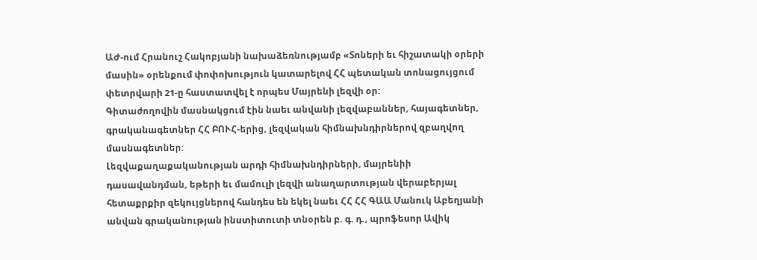ԱԺ-ում Հրանուշ Հակոբյանի նախաձեռնությամբ «Տոների եւ հիշատակի օրերի մասին» օրենքում փոփոխություն կատարելով ՀՀ պետական տոնացույցում փետրվարի 21-ը հաստատվել է որպես Մայրենի լեզվի օր:
Գիտաժողովին մասնակցում էին նաեւ անվանի լեզվաբաններ, հայագետներ, գրականագետներ ՀՀ ԲՈՒՀ-երից, լեզվական հիմնախնդիրներով զբաղվող մասնագետներ:
Լեզվաքաղաքականության արդի հիմնախնդիրների, մայրենիի դասավանդման, եթերի եւ մամուլի լեզվի անաղարտության վերաբերյալ հետաքրքիր զեկույցներով հանդես են եկել նաեւ ՀՀ ՀՀ ԳԱԱ Մանուկ Աբեղյանի անվան գրականության ինստիտուտի տնօրեն բ. գ. դ., պրոֆեսոր Ավիկ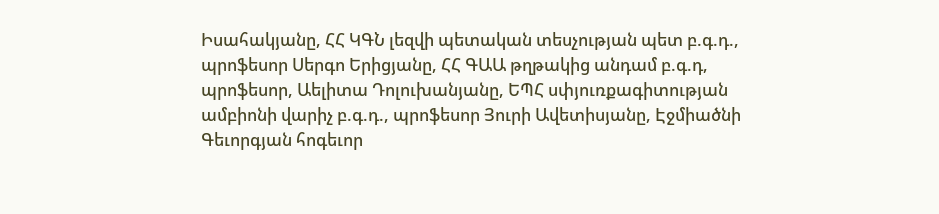Իսահակյանը, ՀՀ ԿԳՆ լեզվի պետական տեսչության պետ բ.գ.դ., պրոֆեսոր Սերգո Երիցյանը, ՀՀ ԳԱԱ թղթակից անդամ բ.գ.դ, պրոֆեսոր, Աելիտա Դոլուխանյանը, ԵՊՀ սփյուռքագիտության ամբիոնի վարիչ բ.գ.դ., պրոֆեսոր Յուրի Ավետիսյանը, Էջմիածնի Գեւորգյան հոգեւոր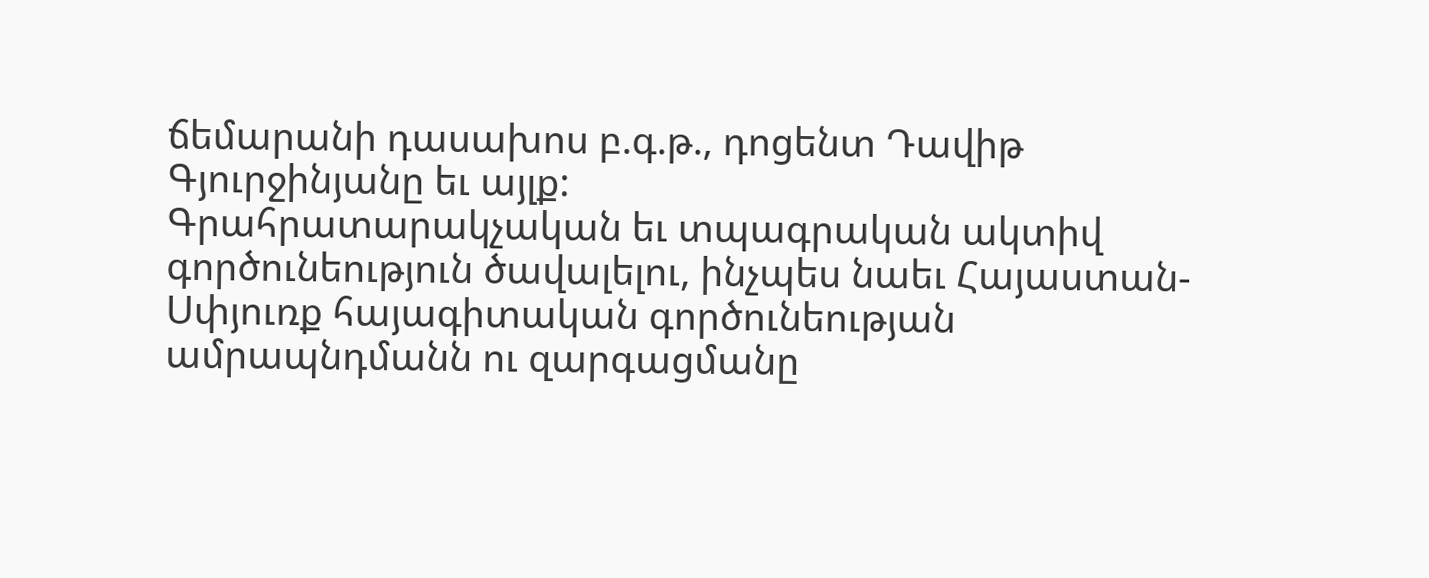ճեմարանի դասախոս բ.գ.թ., դոցենտ Դավիթ Գյուրջինյանը եւ այլք:
Գրահրատարակչական եւ տպագրական ակտիվ գործունեություն ծավալելու, ինչպես նաեւ Հայաստան-Սփյուռք հայագիտական գործունեության ամրապնդմանն ու զարգացմանը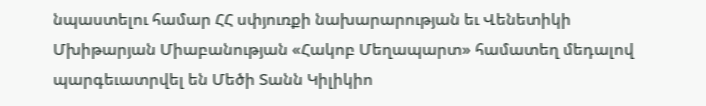նպաստելու համար ՀՀ սփյուռքի նախարարության եւ Վենետիկի Մխիթարյան Միաբանության «Հակոբ Մեղապարտ» համատեղ մեդալով պարգեւատրվել են Մեծի Տանն Կիլիկիո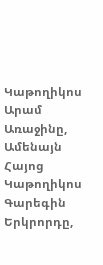Կաթողիկոս Արամ Առաջինը, Ամենայն Հայոց Կաթողիկոս Գարեգին Երկրորդը,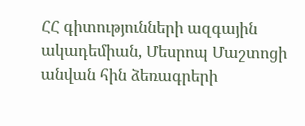ՀՀ գիտությունների ազգային ակադեմիան, Մեսրոպ Մաշտոցի անվան հին ձեռագրերի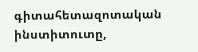գիտահետազոտական ինստիտուտը,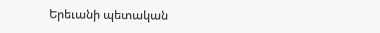Երեւանի պետական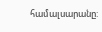համալսարանը: